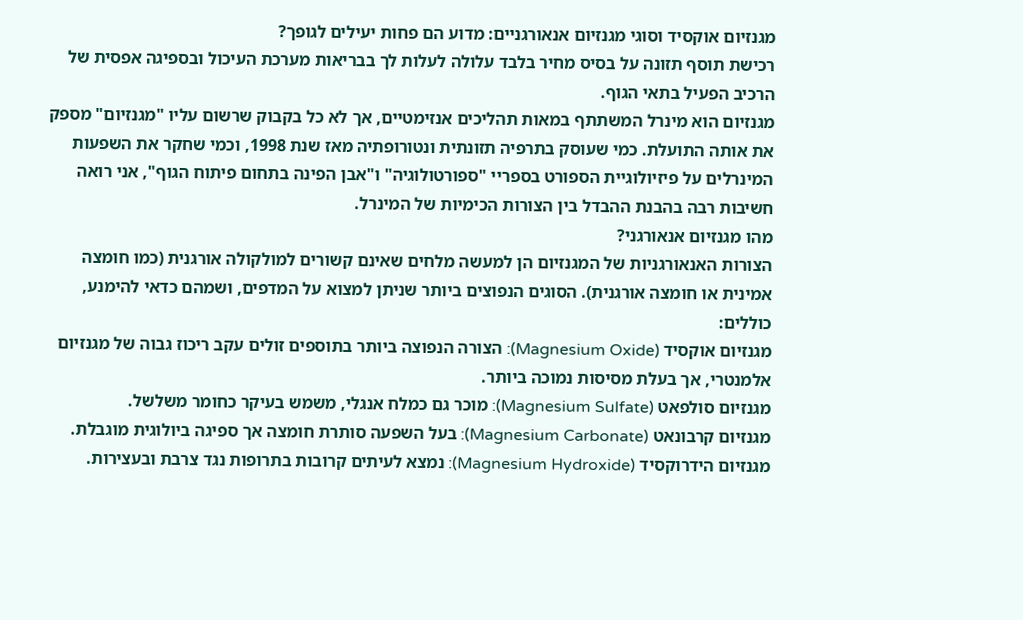מגנזיום אוקסיד וסוגי מגנזיום אנאורגניים: מדוע הם פחות יעילים לגופך?
רכישת תוסף תזונה על בסיס מחיר בלבד עלולה לעלות לך בבריאות מערכת העיכול ובספיגה אפסית של הרכיב הפעיל בתאי הגוף.
מגנזיום הוא מינרל המשתתף במאות תהליכים אנזימטיים, אך לא כל בקבוק שרשום עליו "מגנזיום" מספק את אותה התועלת. כמי שעוסק בתרפיה תזונתית ונטורופתיה מאז שנת 1998, וכמי שחקר את השפעות המינרלים על פיזיולוגיית הספורט בספריי "ספורטולוגיה" ו"אבן הפינה בתחום פיתוח הגוף", אני רואה חשיבות רבה בהבנת ההבדל בין הצורות הכימיות של המינרל.
מהו מגנזיום אנאורגני?
הצורות האנאורגניות של המגנזיום הן למעשה מלחים שאינם קשורים למולקולה אורגנית (כמו חומצה אמינית או חומצה אורגנית). הסוגים הנפוצים ביותר שניתן למצוא על המדפים, ושמהם כדאי להימנע, כוללים:
מגנזיום אוקסיד (Magnesium Oxide): הצורה הנפוצה ביותר בתוספים זולים עקב ריכוז גבוה של מגנזיום אלמנטרי, אך בעלת מסיסות נמוכה ביותר.
מגנזיום סולפאט (Magnesium Sulfate): מוכר גם כמלח אנגלי, משמש בעיקר כחומר משלשל.
מגנזיום קרבונאט (Magnesium Carbonate): בעל השפעה סותרת חומצה אך ספיגה ביולוגית מוגבלת.
מגנזיום הידרוקסיד (Magnesium Hydroxide): נמצא לעיתים קרובות בתרופות נגד צרבת ובעצירות.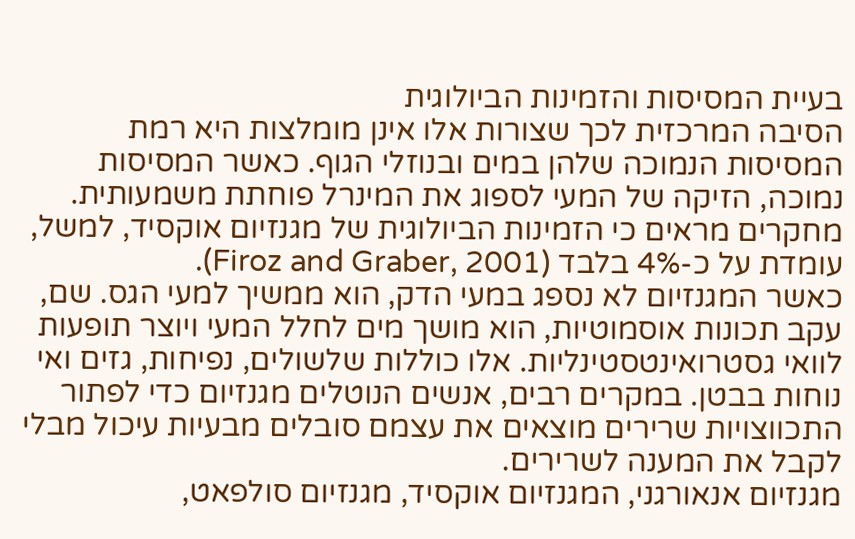בעיית המסיסות והזמינות הביולוגית
הסיבה המרכזית לכך שצורות אלו אינן מומלצות היא רמת המסיסות הנמוכה שלהן במים ובנוזלי הגוף. כאשר המסיסות נמוכה, הזיקה של המעי לספוג את המינרל פוחתת משמעותית. מחקרים מראים כי הזמינות הביולוגית של מגנזיום אוקסיד, למשל, עומדת על כ-4% בלבד (Firoz and Graber, 2001).
כאשר המגנזיום לא נספג במעי הדק, הוא ממשיך למעי הגס. שם, עקב תכונות אוסמוטיות, הוא מושך מים לחלל המעי ויוצר תופעות לוואי גסטרואינטסטינליות. אלו כוללות שלשולים, נפיחות, גזים ואי נוחות בבטן. במקרים רבים, אנשים הנוטלים מגנזיום כדי לפתור התכווצויות שרירים מוצאים את עצמם סובלים מבעיות עיכול מבלי לקבל את המענה לשרירים.
מגנזיום אנאורגני, המגנזיום אוקסיד, מגנזיום סולפאט,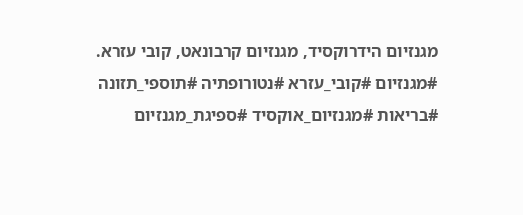מגנזיום הידרוקסיד, מגנזיום קרבונאט, קובי עזרא. #מגנזיום #קובי_עזרא #נטורופתיה #תוספי_תזונה #בריאות #מגנזיום_אוקסיד #ספיגת_מגנזיום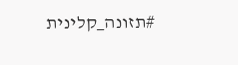#תזונה_קלינית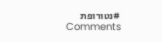#נטורופת
Comments